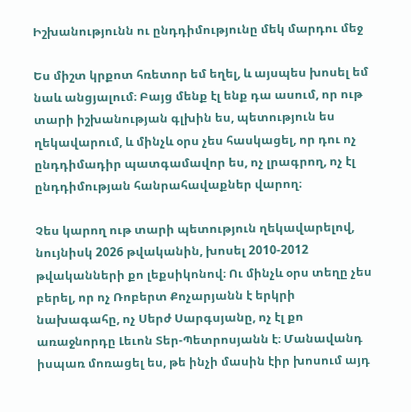Իշխանությունն ու ընդդիմությունը մեկ մարդու մեջ

Ես միշտ կրքոտ հռետոր եմ եղել, և այսպես խոսել եմ նաև անցյալում։ Բայց մենք էլ ենք դա ասում, որ ութ տարի իշխանության գլխին ես, պետություն ես ղեկավարում, և մինչև օրս չես հասկացել, որ դու ոչ ընդդիմադիր պատգամավոր ես, ոչ լրագրող, ոչ էլ ընդդիմության հանրահավաքներ վարող։

Չես կարող ութ տարի պետություն ղեկավարելով, նույնիսկ 2026 թվականին, խոսել 2010-2012 թվականների քո լեքսիկոնով։ Ու մինչև օրս տեղը չես բերել, որ ոչ Ռոբերտ Քոչարյանն է երկրի նախագահը, ոչ Սերժ Սարգսյանը, ոչ էլ քո առաջնորդը Լեւոն Տեր-Պետրոսյանն է։ Մանավանդ իսպառ մոռացել ես, թե ինչի մասին էիր խոսում այդ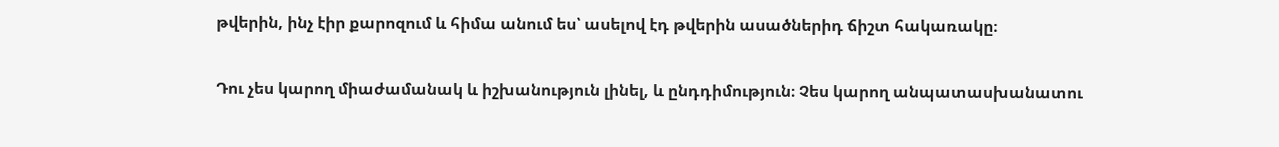թվերին, ինչ էիր քարոզում և հիմա անում ես՝ ասելով էդ թվերին ասածներիդ ճիշտ հակառակը։

Դու չես կարող միաժամանակ և իշխանություն լինել, և ընդդիմություն։ Չես կարող անպատասխանատու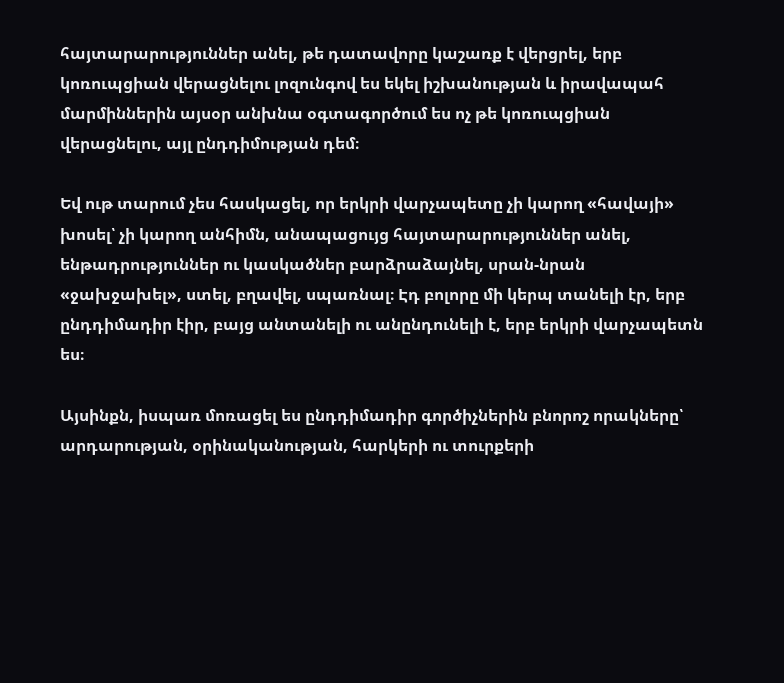հայտարարություններ անել, թե դատավորը կաշառք է վերցրել, երբ կոռուպցիան վերացնելու լոզունգով ես եկել իշխանության և իրավապահ մարմիններին այսօր անխնա օգտագործում ես ոչ թե կոռուպցիան վերացնելու, այլ ընդդիմության դեմ։

Եվ ութ տարում չես հասկացել, որ երկրի վարչապետը չի կարող «հավայի» խոսել՝ չի կարող անհիմն, անապացույց հայտարարություններ անել, ենթադրություններ ու կասկածներ բարձրաձայնել, սրան-նրան «ջախջախել», ստել, բղավել, սպառնալ։ Էդ բոլորը մի կերպ տանելի էր, երբ ընդդիմադիր էիր, բայց անտանելի ու անընդունելի է, երբ երկրի վարչապետն ես։

Այսինքն, իսպառ մոռացել ես ընդդիմադիր գործիչներին բնորոշ որակները՝ արդարության, օրինականության, հարկերի ու տուրքերի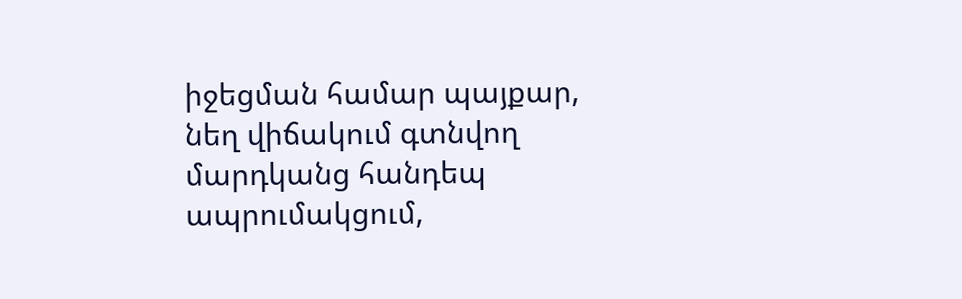իջեցման համար պայքար, նեղ վիճակում գտնվող մարդկանց հանդեպ ապրումակցում,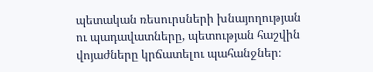պետական ռեսուրսների խնայողության ու պադավատները, պետության հաշվին վոյաժները կրճատելու պահանջներ։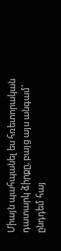Միայն պահպանել ես հռետորական դատարկ ձիրքը, բայց այս անգամ՝ ընդդեմ հայ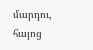մարդու, հայոց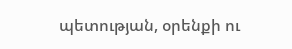պետության, օրենքի ու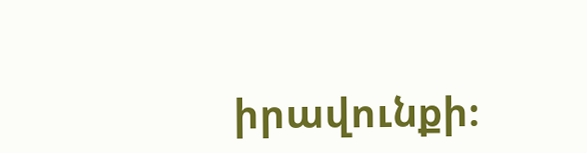իրավունքի։